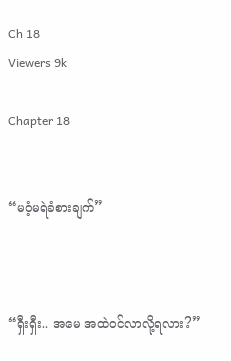Ch 18
Viewers 9k

Chapter 18


“မဝံ့မရဲခံစားချက်”



“ရှီးရှီး.. အမေ အထဲဝင်လာလို့ရလား?”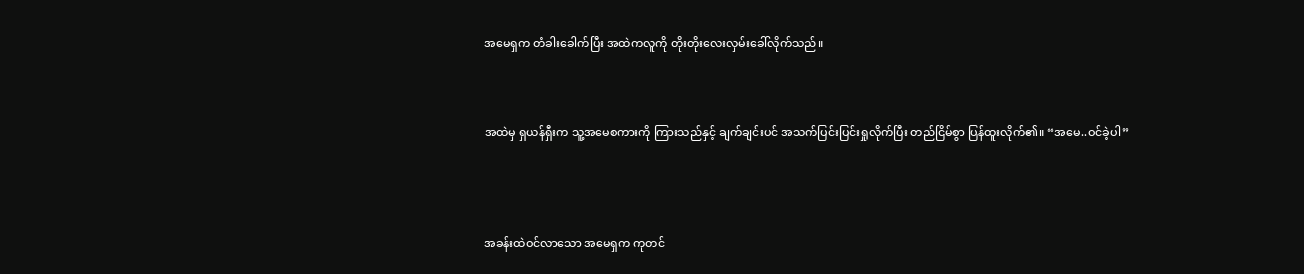အမေရှက တံခါးခေါက်ပြီး အထဲကလူကို တိုးတိုးလေးလှမ်းခေါ်လိုက်သည်။



အထဲမှ ရှယန်ရှီးက သူ့အမေစကားကို ကြားသည်နှင့် ချက်ချင်းပင် အသက်ပြင်းပြင်းရှုလိုက်ပြီး တည်ငြိမ်စွာ ပြန်ထူးလိုက်၏။ “အမေ..ဝင်ခဲ့ပါ”




အခန်းထဲဝင်လာသော အမေရှက ကုတင်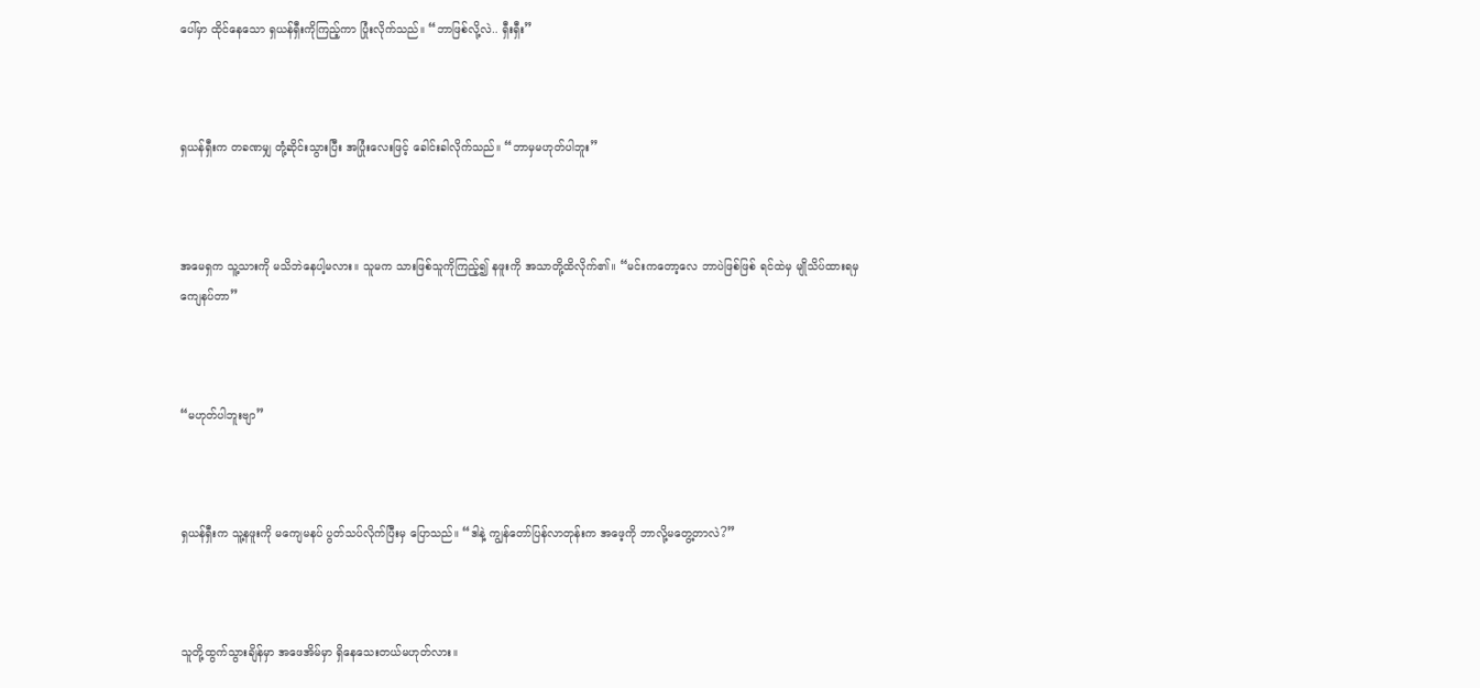ပေါ်မှာ ထိုင်နေသော ရှယန်ရှီးကိုကြည့်ကာ ပြုံးလိုက်သည်။ “ဘာဖြစ်လို့လဲ.. ရှီးရှီး”



ရှယန်ရှီးက တခဏမျှ တုံ့ဆိုင်းသွားပြီး အပြုံးလေးဖြင့် ခေါင်းခါလိုက်သည်။ “ဘာမှမဟုတ်ပါဘူး”



အမေရှက သူ့သားကို မသိဘဲနေပါ့မလား။ သူမက သားဖြစ်သူကိုကြည့်၍ နဖူးကို အသာတို့ထိလိုက်၏။ “မင်းကတော့လေ ဘာပဲဖြစ်ဖြစ် ရင်ထဲမှ မျိုသိပ်ထားရမှကျေနပ်တာ”



“မဟုတ်ပါဘူးဗျာ”



ရှယန်ရှီးက သူ့နဖူးကို မကျေမနပ် ပွတ်သပ်လိုက်ပြီးမှ ပြောသည်။ “ဒါနဲ့ ကျွန်တော်ပြန်လာတုန်းက အဖေ့ကို ဘာလို့မတွေ့တာလဲ?”



သူတို့ထွက်သွားချိန်မှာ အဖေအိမ်မှာ ရှိနေသေးတယ်မဟုတ်လား။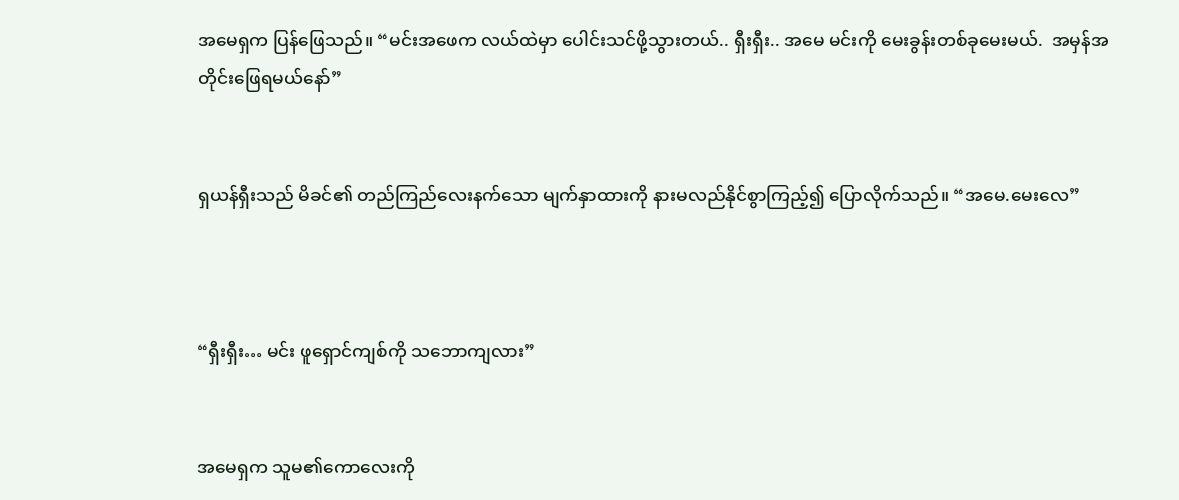အမေရှက ပြန်ဖြေသည်။ “မင်းအဖေက လယ်ထဲမှာ ပေါင်းသင်ဖို့သွားတယ်.. ရှီးရှီး.. အမေ မင်းကို မေးခွန်းတစ်ခုမေးမယ်.  အမှန်အတိုင်းဖြေရမယ်နော်”


ရှယန်ရှီးသည် မိခင်၏ တည်ကြည်လေးနက်သော မျက်နှာထားကို နားမလည်နိုင်စွာကြည့်၍ ပြောလိုက်သည်။ “အမေ.မေးလေ”



“ရှီးရှီး… မင်း ဖူရှောင်ကျစ်ကို သဘောကျလား”


အမေရှက သူမ၏ကောလေးကို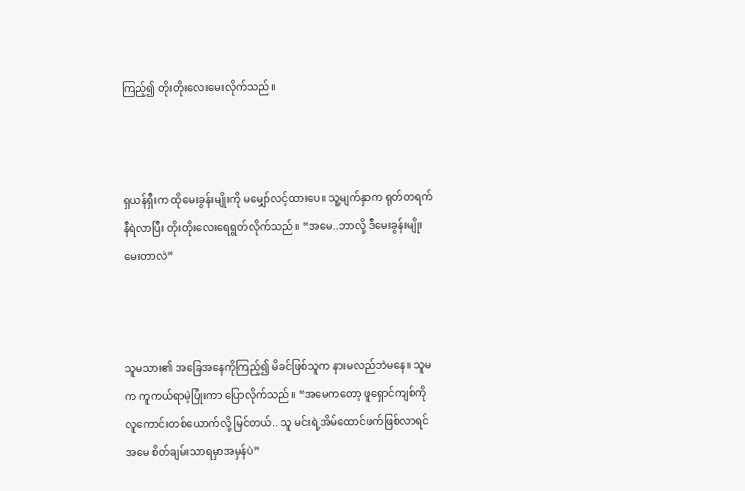ကြည့်၍ တိုးတိုးလေးမေးလိုက်သည်။



ရှယန်ရှီးက ထိုမေးခွန်းမျိုးကို မမျှော်လင့်ထားပေ။ သူ့မျက်နှာက ရုတ်တရက်နီရဲလာပြီး တိုးတိုးလေးရေရွတ်လိုက်သည်။ “အမေ..ဘာလို့ ဒီမေးခွန်းမျိုးမေးတာလဲ”



သူမသား၏ အခြေအနေကိုကြည့်၍ မိခင်ဖြစ်သူက နားမလည်ဘဲမနေ။ သူမက ကူကယ်ရာမဲ့ပြုံးကာ ပြောလိုက်သည်။ “အမေကတော့ ဖူရှောင်ကျစ်ကို လူကောင်းတစ်ယောက်လို့ မြင်တယ်.. သူ မင်းရဲ့အိမ်ထောင်ဖက်ဖြစ်လာရင် အမေ စိတ်ချမ်းသာရမှာအမှန်ပဲ”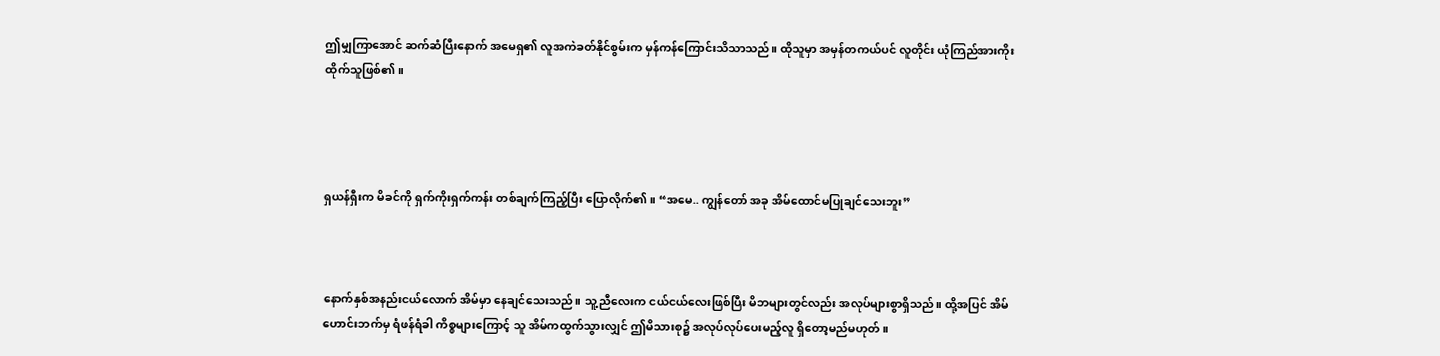ဤမျှကြာအောင် ဆက်ဆံပြီးနောက် အမေရှ၏ လူအကဲခတ်နိုင်စွမ်းက မှန်ကန်ကြောင်းသိသာသည်။ ထိုသူမှာ အမှန်တကယ်ပင် လူတိုင်း ယုံကြည်အားကိုးထိုက်သူဖြစ်၏။




ရှယန်ရှီးက မိခင်ကို ရှက်ကိုးရှက်ကန်း တစ်ချက်ကြည့်ပြီး ပြောလိုက်၏။ “အမေ.. ကျွန်တော် အခု အိမ်ထောင်မပြုချင်သေးဘူး”



နောက်နှစ်အနည်းငယ်လောက် အိမ်မှာ နေချင်သေးသည်။ သူ့ညီလေးက ငယ်ငယ်လေးဖြစ်ပြီး မိဘများတွင်လည်း အလုပ်များစွာရှိသည်။ ထို့အပြင် အိမ်ဟောင်းဘက်မှ ရံဖန်ရံခါ ကိစ္စများကြောင့် သူ အိမ်ကထွက်သွားလျှင် ဤမိသားစု၌ အလုပ်လုပ်ပေးမည့်လူ ရှိတော့မည်မဟုတ်။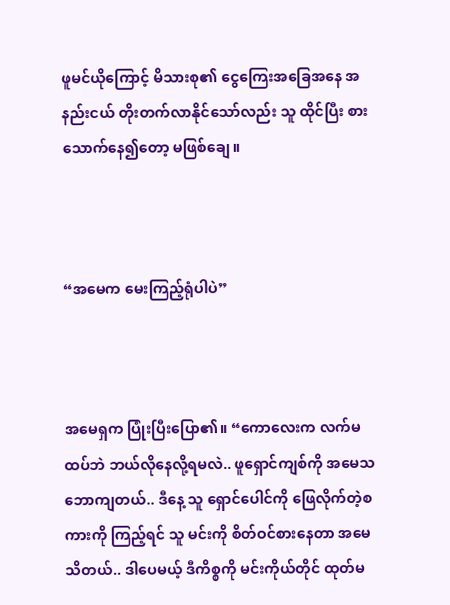ဖူမင်ယိုကြောင့် မိသားစု၏ ငွေကြေးအခြေအနေ အနည်းငယ် တိုးတက်လာနိုင်သော်လည်း သူ ထိုင်ပြီး စားသောက်နေ၍တော့ မဖြစ်ချေ။



“အမေက မေးကြည့်ရုံပါပဲ”



အမေရှက ပြုံးပြီးပြော၏။ “ကောလေးက လက်မထပ်ဘဲ ဘယ်လိုနေလို့ရမလဲ.. ဖူရှောင်ကျစ်ကို အမေသဘောကျတယ်.. ဒီနေ့ သူ ရှောင်ပေါင်ကို ဖြေလိုက်တဲ့စကားကို ကြည့်ရင် သူ မင်းကို စိတ်ဝင်စားနေတာ အမေသိတယ်.. ဒါပေမယ့် ဒီကိစ္စကို မင်းကိုယ်တိုင် ထုတ်မ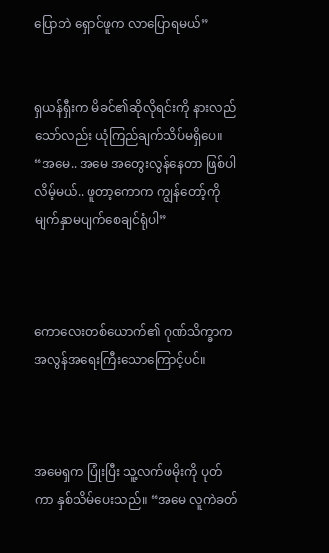ပြောဘဲ ရှောင်ဖူက လာပြောရမယ်”


ရှယန်ရှီးက မိခင်၏ဆိုလိုရင်းကို နားလည်သော်လည်း ယုံကြည်ချက်သိပ်မရှိပေ။ “အမေ.. အမေ အတွေးလွန်နေတာ ဖြစ်ပါလိမ့်မယ်.. ဖူတာ့ကောက ကျွန်တော့်ကို မျက်နှာမပျက်စေချင်ရုံပါ”



ကောလေးတစ်ယောက်၏ ဂုဏ်သိက္ခာက အလွန်အရေးကြီးသောကြောင့်ပင်။



အမေရှက ပြုံးပြီး သူ့လက်ဖမိုးကို ပုတ်ကာ နှစ်သိမ်ပေးသည်။ “အမေ လူကဲခတ်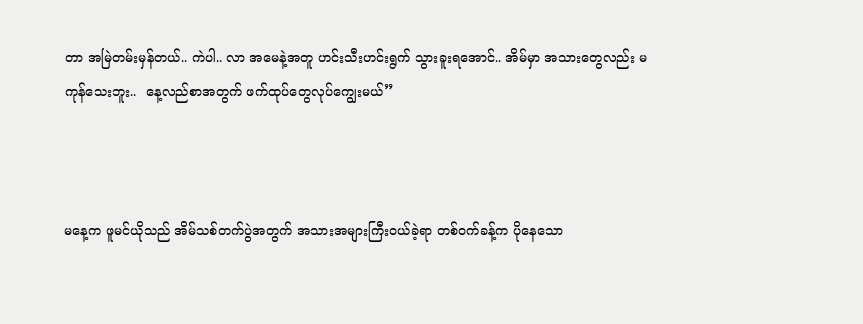တာ အမြဲတမ်းမှန်တယ်.. ကဲပါ.. လာ အမေနဲ့အတူ ဟင်းသီးဟင်းရွက် သွားခူးရအောင်.. အိမ်မှာ အသားတွေလည်း မကုန်သေးဘူး..  နေ့လည်စာအတွက် ဖက်ထုပ်တွေလုပ်ကျွေးမယ်”



မနေ့က ဖူမင်ယိုသည် အိမ်သစ်တက်ပွဲအတွက် အသားအများကြီးဝယ်ခဲ့ရာ တစ်ဝက်ခန့်က ပိုနေသော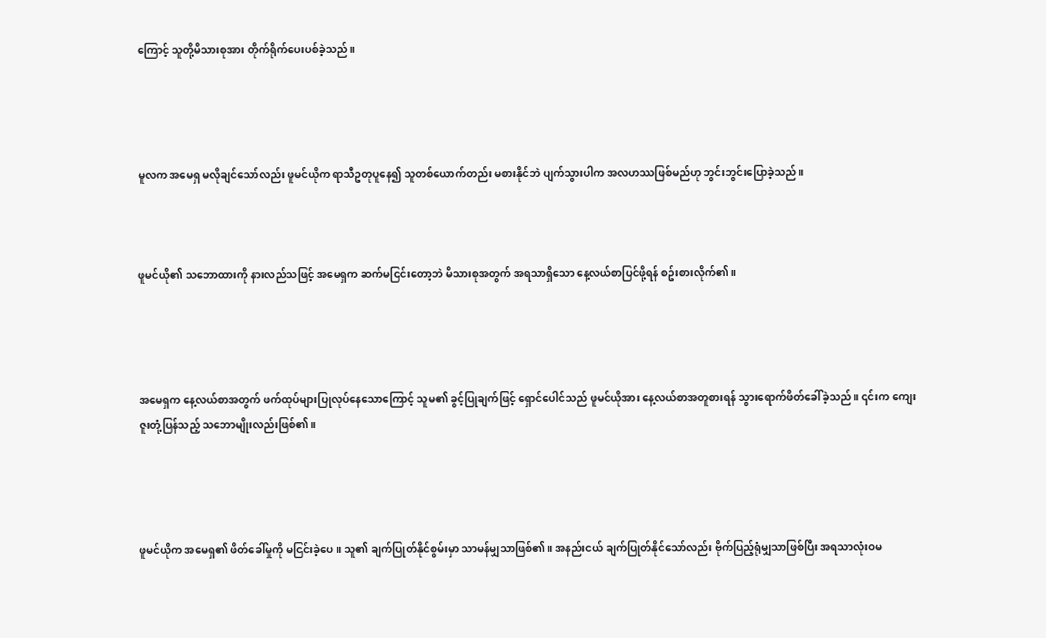ကြောင့် သူတို့မိသားစုအား တိုက်ရိုက်ပေးပစ်ခဲ့သည်။




မူလက အမေရှ မလိုချင်သော်လည်း ဖူမင်ယိုက ရာသီဥတုပူနေ၍ သူတစ်ယောက်တည်း မစားနိုင်ဘဲ ပျက်သွားပါက အလဟဿဖြစ်မည်ဟု ဘွင်းဘွင်းပြောခဲ့သည်။



ဖူမင်ယို၏ သဘောထားကို နားလည်သဖြင့် အမေရှက ဆက်မငြင်းတော့ဘဲ မိသားစုအတွက် အရသာရှိသော နေ့လယ်စာပြင်ဖို့ရန် စဥ်းစားလိုက်၏။




အမေရှက နေ့လယ်စာအတွက် ဖက်ထုပ်များပြုလုပ်နေသောကြောင့် သူမ၏ ခွင့်ပြုချက်ဖြင့် ရှောင်ပေါင်သည် ဖူမင်ယိုအား နေ့လယ်စာအတူစားရန် သွားရောက်ဖိတ်ခေါ်ခဲ့သည်။ ၎င်းက ကျေးဇူးတုံ့ပြန်သည့် သဘောမျိုးလည်းဖြစ်၏။




ဖူမင်ယိုက အမေရှ၏ ဖိတ်ခေါ်မှုကို မငြင်းခဲ့ပေ။ သူ၏ ချက်ပြုတ်နိုင်စွမ်းမှာ သာမန်မျှသာဖြစ်၏။ အနည်းငယ် ချက်ပြုတ်နိုင်သော်လည်း ဗိုက်ပြည့်ရုံမျှသာဖြစ်ပြီး အရသာလုံးဝမ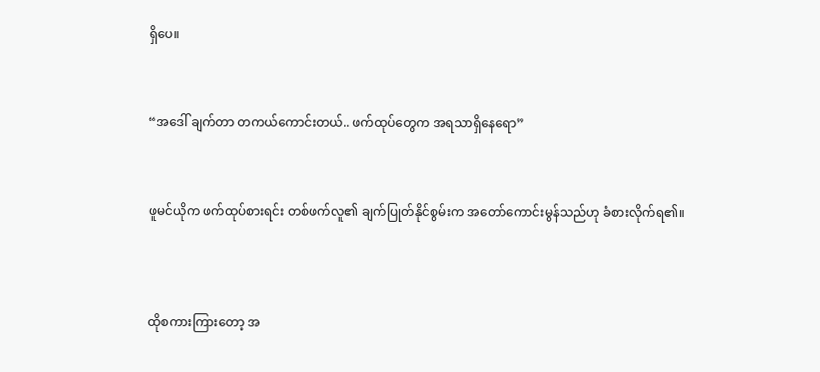ရှိပေ။



“အဒေါ် ချက်တာ တကယ်ကောင်းတယ်.. ဖက်ထုပ်တွေက အရသာရှိနေရော”



ဖူမင်ယိုက ဖက်ထုပ်စားရင်း တစ်ဖက်လူ၏ ချက်ပြုတ်နိုင်စွမ်းက အတော်ကောင်းမွန်သည်ဟု ခံစားလိုက်ရ၏။




ထိုစကားကြားတော့ အ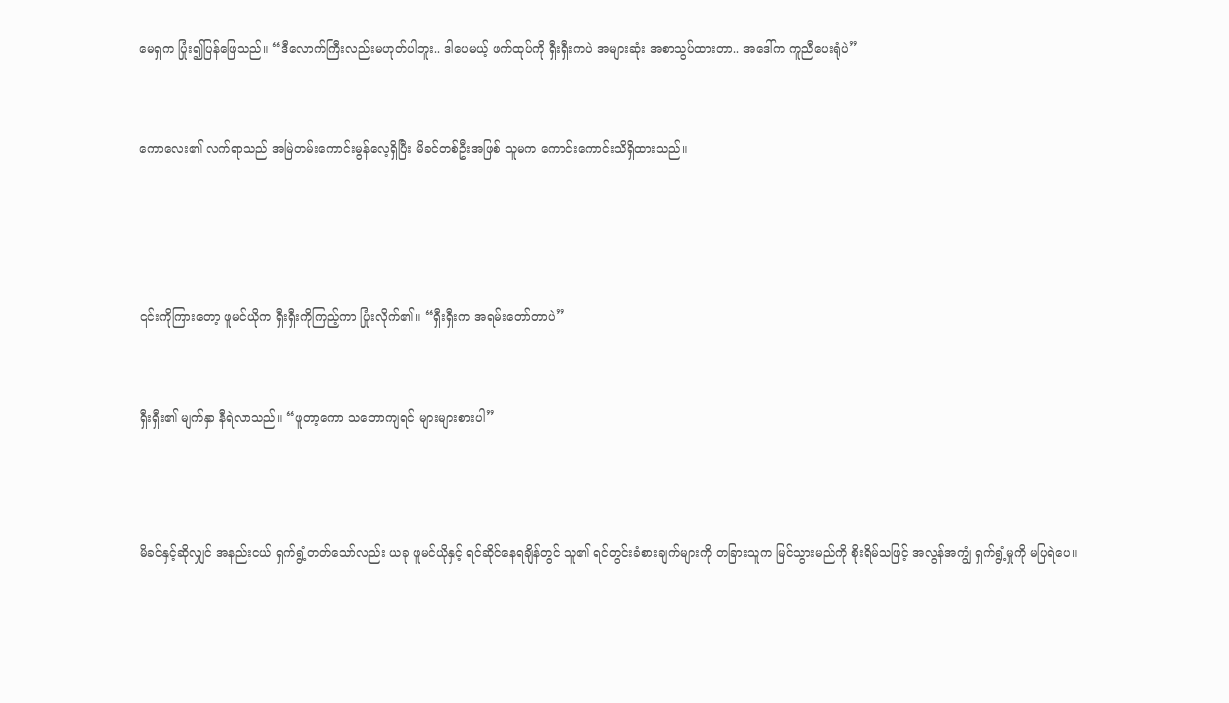မေရှက ပြုံး၍ပြန်ဖြေသည်။ “ဒီလောက်ကြီးလည်းမဟုတ်ပါဘူး.. ဒါပေမယ့် ဖက်ထုပ်ကို ရှီးရှီးကပဲ အများဆုံး အစာသွပ်ထားတာ.. အဒေါ်က ကူညီပေးရုံပဲ”


ကောလေး၏ လက်ရာသည် အမြဲတမ်းကောင်းမွန်လေ့ရှိပြီး မိခင်တစ်ဦးအဖြစ် သူမက ကောင်းကောင်းသိရှိထားသည်။




၎င်းကိုကြားတော့ ဖူမင်ယိုက ရှီးရှီးကိုကြည့်ကာ ပြုံးလိုက်၏။ “ရှီးရှီးက အရမ်းတော်တာပဲ”


ရှီးရှီး၏ မျက်နှာ နီရဲလာသည်။ “ဖူတာ့ကော သဘောကျရင် များများစားပါ”



မိခင်နှင့်ဆိုလျှင် အနည်းငယ် ရှက်ရွံ့တတ်သော်လည်း ယခု ဖူမင်ယိုနှင့် ရင်ဆိုင်နေရချိန်တွင် သူ၏ ရင်တွင်းခံစားချက်များကို တခြားသူက မြင်သွားမည်ကို စိုးရိမ်သဖြင့် အလွန်အကျွံ ရှက်ရွံ့မှုကို မပြရဲပေ။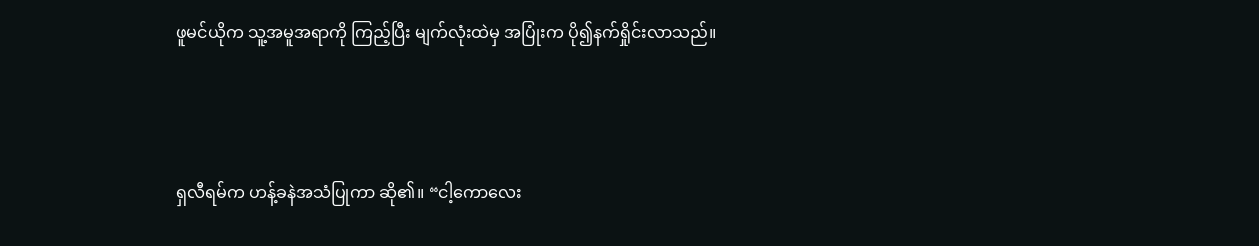ဖူမင်ယိုက သူ့အမူအရာကို ကြည့်ပြီး မျက်လုံးထဲမှ အပြုံးက ပို၍နက်ရှိုင်းလာသည်။



ရှလီရမ်က ဟန့်ခနဲအသံပြုကာ ဆို၏။ “ငါ့ကောလေး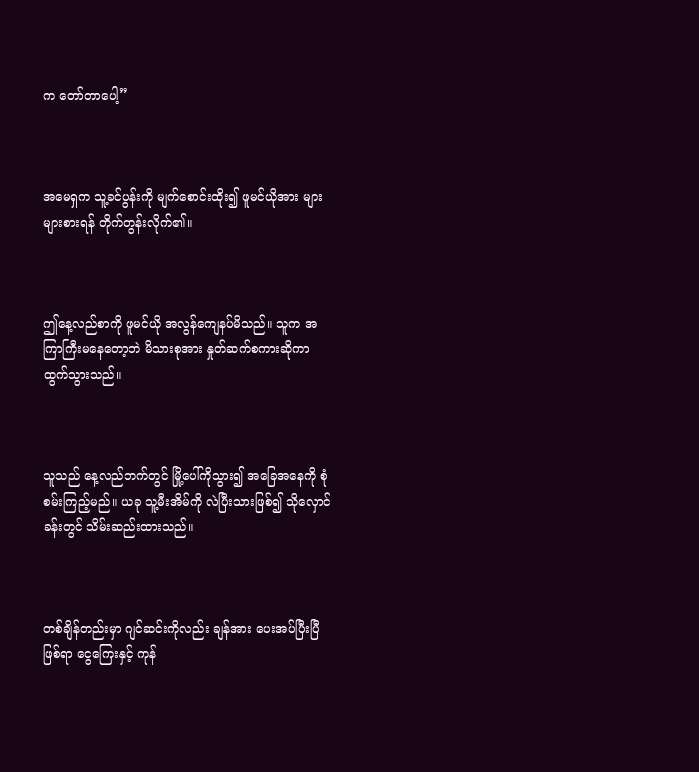က တော်တာပေါ့”



အမေရှက သူ့ခင်ပွန်းကို မျက်စောင်းထိုး၍ ဖူမင်ယိုအား များများစားရန် တိုက်တွန်းလိုက်၏။



ဤနေ့လည်စာကို ဖူမင်ယို အလွန်ကျေနပ်မိသည်။ သူက အကြာကြီးမနေတော့ဘဲ မိသားစုအား နှုတ်ဆက်စကားဆိုကာ ထွက်သွားသည်။



သူသည် နေ့လည်ဘက်တွင် မြို့ပေါ်ကိုသွား၍ အခြေအနေကို စုံစမ်းကြည့်မည်။ ယခု သူ့မီးအိမ်ကို လဲပြီးသားဖြစ်၍ သိုလှောင်ခန်းတွင် သိမ်းဆည်းထားသည်။



တစ်ချိန်တည်းမှာ ဂျင်ဆင်းကိုလည်း ချန်အား ပေးအပ်ပြီးပြီဖြစ်ရာ ငွေကြေးနှင့် ကုန်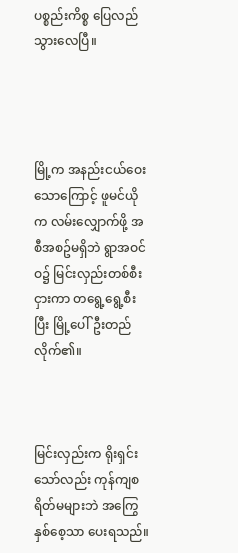ပစ္စည်းကိစ္စ ပြေလည်သွားလေပြီ။




မြို့က အနည်းငယ်ဝေးသောကြောင့် ဖူမင်ယိုက လမ်းလျှောက်ဖို့ အစီအစဥ်မရှိဘဲ ရွာအဝင်ဝ၌ မြင်းလှည်းတစ်စီးငှားကာ တရွေ့ရွေ့စီးပြီး မြို့ပေါ်ဦးတည်လိုက်၏။



မြင်းလှည်းက ရိုးရှင်းသော်လည်း ကုန်ကျစရိတ်မများဘဲ အကြွေနှစ်စေ့သာ ပေးရသည်။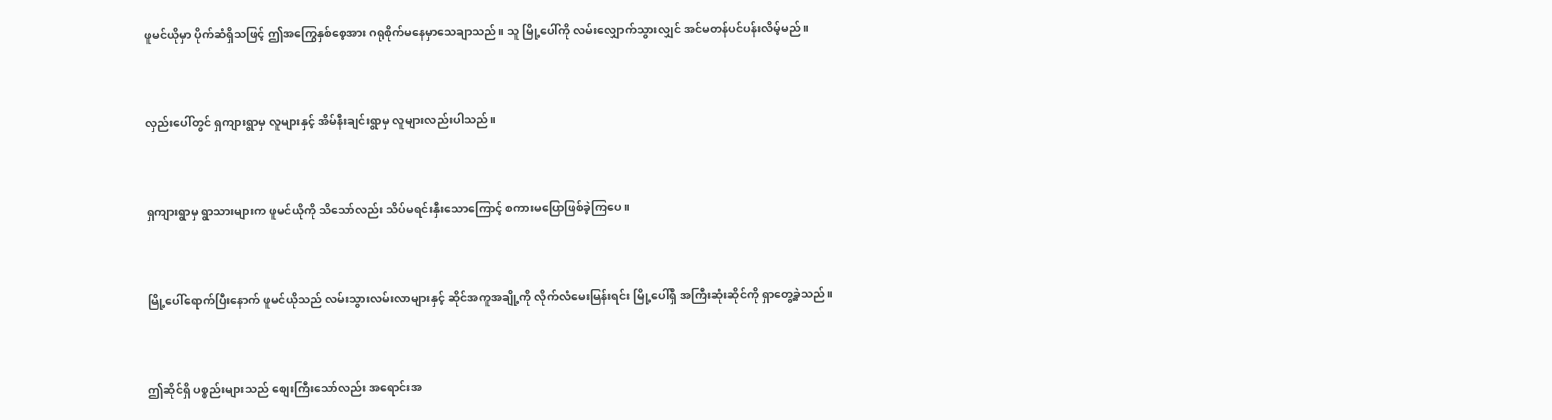ဖူမင်ယိုမှာ ပိုက်ဆံရှိသဖြင့် ဤအကြွေနှစ်စေ့အား ဂရုစိုက်မနေမှာသေချာသည်။ သူ မြို့ပေါ်ကို လမ်းလျှောက်သွားလျှင် အင်မတန်ပင်ပန်းလိမ့်မည်။



လှည်းပေါ်တွင် ရှကျားရွာမှ လူများနှင့် အိမ်နီးချင်းရွာမှ လူများလည်းပါသည်။



ရှကျားရွာမှ ရွာသားများက ဖူမင်ယိုကို သိသော်လည်း သိပ်မရင်းနှီးသောကြောင့် စကားမပြောဖြစ်ခဲ့ကြပေ။



မြို့ပေါ်ရောက်ပြီးနောက် ဖူမင်ယိုသည် လမ်းသွားလမ်းလာများနှင့် ဆိုင်အကူအချို့ကို လိုက်လံမေးမြန်းရင်း မြို့ပေါ်ရှိ အကြီးဆုံးဆိုင်ကို ရှာတွေ့ခဲ့သည်။



ဤဆိုင်ရှိ ပစ္စည်းများသည် စျေးကြီးသော်လည်း အရောင်းအ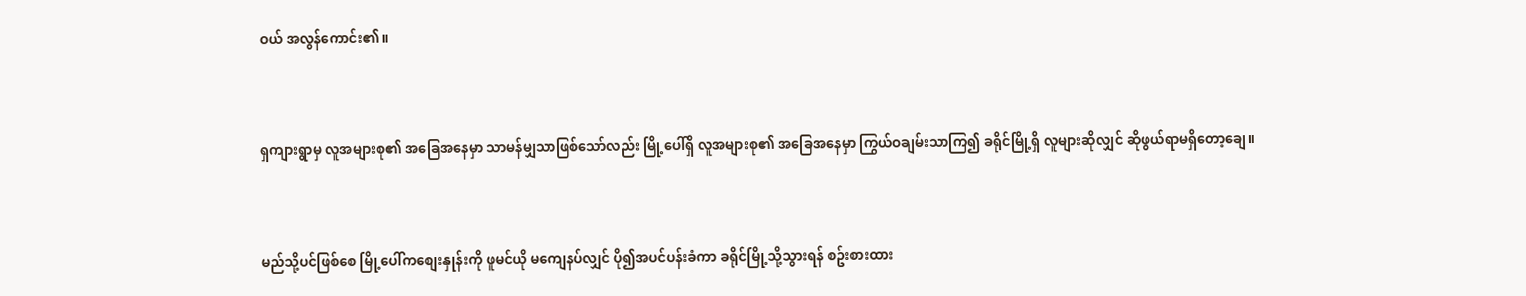ဝယ် အလွန်ကောင်း၏။



ရှကျားရွာမှ လူအများစု၏ အခြေအနေမှာ သာမန်မျှသာဖြစ်သော်လည်း မြို့ပေါ်ရှိ လူအများစု၏ အခြေအနေမှာ ကြွယ်ဝချမ်းသာကြ၍ ခရိုင်မြို့ရှိ လူများဆိုလျှင် ဆိုဖွယ်ရာမရှိတော့ချေ။



မည်သို့ပင်ဖြစ်စေ မြို့ပေါ်ကစျေးနှုန်းကို ဖူမင်ယို မကျေနပ်လျှင် ပို၍အပင်ပန်းခံကာ ခရိုင်မြို့သို့သွားရန် စဥ်းစားထား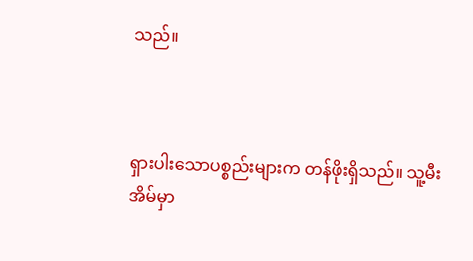သည်။



ရှားပါးသောပစ္စည်းများက တန်ဖိုးရှိသည်။ သူ့မီးအိမ်မှာ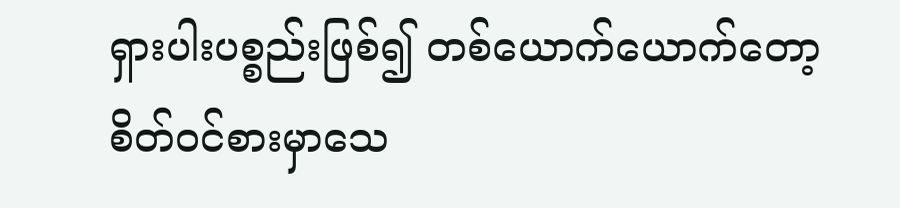ရှားပါးပစ္စည်းဖြစ်၍ တစ်ယောက်ယောက်တော့ စိတ်ဝင်စားမှာသေ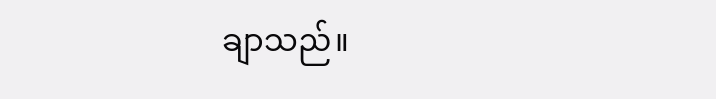ချာသည်။